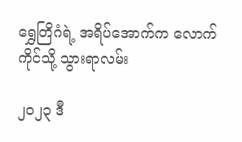ရွှေတြိဂံရဲ့ အရိပ်အောက်က လောက်ကိုင်သို့ သွားရာလမ်း

၂၀၂၃ ဒီ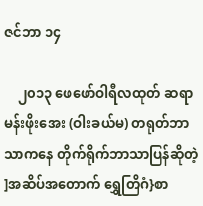ဇင်ဘာ ၁၄

    ၂၀၁၃ ဖေဖော်ဝါရီလထုတ် ဆရာမန်းဖိုးအေး (ဝါးခယ်မ) တရုတ်ဘာသာကနေ တိုက်ရိုက်ဘာသာပြန်ဆိုတဲ့ ]အဆိပ်အတောက် ရွှေတြိဂံ}စာ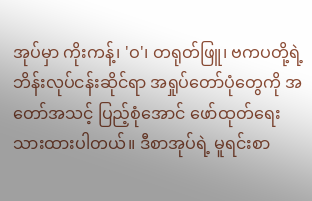အုပ်မှာ ကိုးကန့်၊ 'ဝ'၊ တရုတ်ဖြူ၊ ဗကပတို့ရဲ့ ဘိန်းလုပ်ငန်းဆိုင်ရာ အရှုပ်တော်ပုံတွေကို အတော်အသင့် ပြည့်စုံအောင် ဖော်ထုတ်ရေးသားထားပါတယ်။ ဒီစာအုပ်ရဲ့ မူရင်းစာ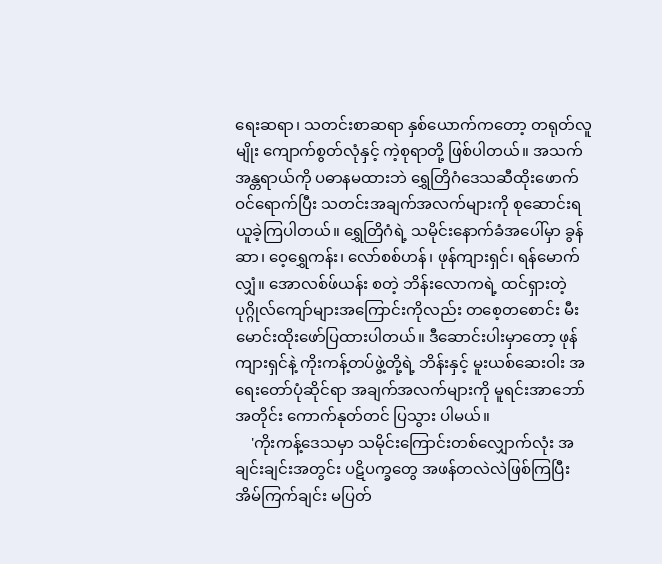ရေးဆရာ၊ သတင်းစာဆရာ နှစ်ယောက်ကတော့ တရုတ်လူမျိုး ကျောက်စွတ်လုံနှင့် ကဲ့စုရာတို့ ဖြစ်ပါတယ်။ အသက် အန္တရာယ်ကို ပဓာနမထားဘဲ ရွှေတြိဂံဒေသဆီထိုးဖောက် ဝင်ရောက်ပြီး သတင်းအချက်အလက်များကို စုဆောင်းရယူခဲ့ကြပါတယ်။ ရွှေတြိဂံရဲ့ သမိုင်းနောက်ခံအပေါ်မှာ ခွန်ဆာ၊ ဝေ့ရွှေကန်း၊ လော်စစ်ဟန်၊ ဖုန်ကျားရှင်၊ ရန်မောက်လျှံ။ အောလစ်ဖ်ယန်း စတဲ့ ဘိန်းလောကရဲ့ ထင်ရှားတဲ့ ပုဂ္ဂိုလ်ကျော်များအကြောင်းကိုလည်း တစေ့တစောင်း မီးမောင်းထိုးဖော်ပြထားပါတယ်။ ဒီဆောင်းပါးမှာတော့ ဖုန်ကျားရှင်နဲ့ ကိုးကန့်တပ်ဖွဲ့တို့ရဲ့ ဘိန်းနှင့် မူးယစ်ဆေးဝါး အရေးတော်ပုံဆိုင်ရာ အချက်အလက်များကို မူရင်းအာဘော်အတိုင်း ကောက်နုတ်တင် ပြသွား ပါမယ်။
    'ကိုးကန့်ဒေသမှာ သမိုင်းကြောင်းတစ်လျှောက်လုံး အချင်းချင်းအတွင်း ပဋိပက္ခတွေ အဖန်တလဲလဲဖြစ်ကြပြီး အိမ်ကြက်ချင်း မပြတ်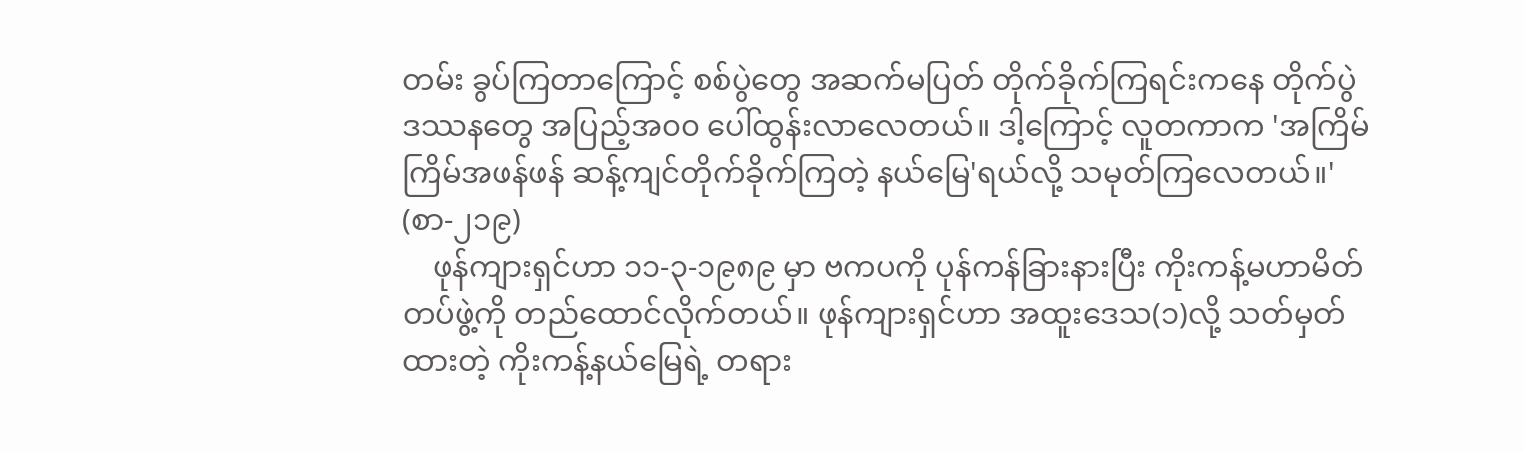တမ်း ခွပ်ကြတာကြောင့် စစ်ပွဲတွေ အဆက်မပြတ် တိုက်ခိုက်ကြရင်းကနေ တိုက်ပွဲ ဒဿနတွေ အပြည့်အ၀၀ ပေါ်ထွန်းလာလေတယ်။ ဒါ့ကြောင့် လူတကာက 'အကြိမ်ကြိမ်အဖန်ဖန် ဆန့်ကျင်တိုက်ခိုက်ကြတဲ့ နယ်မြေ'ရယ်လို့ သမုတ်ကြလေတယ်။' (စာ-၂၁၉)
    ဖုန်ကျားရှင်ဟာ ၁၁-၃-၁၉၈၉ မှာ ဗကပကို ပုန်ကန်ခြားနားပြီး ကိုးကန့်မဟာမိတ်တပ်ဖွဲ့ကို တည်ထောင်လိုက်တယ်။ ဖုန်ကျားရှင်ဟာ အထူးဒေသ(၁)လို့ သတ်မှတ်ထားတဲ့ ကိုးကန့်နယ်မြေရဲ့ တရား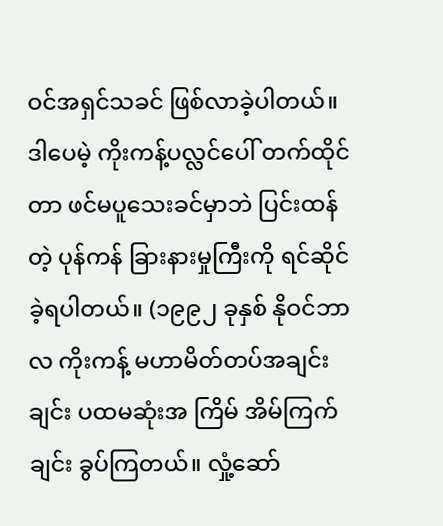ဝင်အရှင်သခင် ဖြစ်လာခဲ့ပါတယ်။ ဒါပေမဲ့ ကိုးကန့်ပလ္လင်ပေါ် တက်ထိုင်တာ ဖင်မပူသေးခင်မှာဘဲ ပြင်းထန်တဲ့ ပုန်ကန် ခြားနားမှုကြီးကို ရင်ဆိုင်ခဲ့ရပါတယ်။ (၁၉၉၂ ခုနှစ် နိုဝင်ဘာလ ကိုးကန့် မဟာမိတ်တပ်အချင်းချင်း ပထမဆုံးအ ကြိမ် အိမ်ကြက်ချင်း ခွပ်ကြတယ်။ လှုံ့ဆော်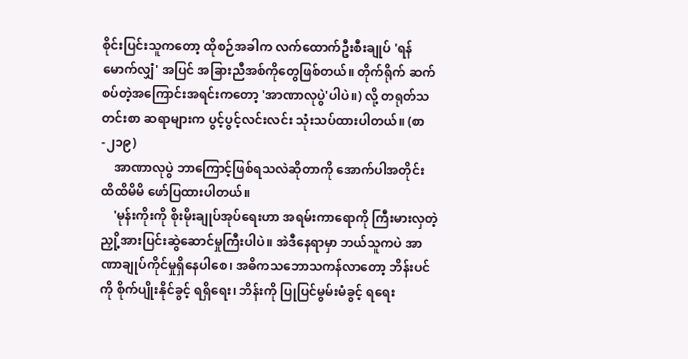စိုင်းပြင်းသူကတော့ ထိုစဉ်အခါက လက်ထောက်ဦးစီးချုပ် 'ရန်မောက်လျှံ' အပြင် အခြားညီအစ်ကိုတွေဖြစ်တယ်။ တိုက်ရိုက် ဆက်စပ်တဲ့အကြောင်းအရင်းကတော့ 'အာဏာလုပွဲ'ပါပဲ။) လို့ တရုတ်သတင်းစာ ဆရာများက ပွင့်ပွင့်လင်းလင်း သုံးသပ်ထားပါတယ်။ (စာ-၂၁၉)
    အာဏာလုပွဲ ဘာကြောင့်ဖြစ်ရသလဲဆိုတာကို အောက်ပါအတိုင်း ထိထိမိမိ ဖော်ပြထားပါတယ်။
    'မုန်းကိုးကို စိုးမိုးချုပ်အုပ်ရေးဟာ အရမ်းကာရောကို ကြီးမားလှတဲ့ ညှို့အားပြင်းဆွဲဆောင်မှုကြီးပါပဲ။ အဲဒီနေရာမှာ ဘယ်သူကပဲ အာဏာချုပ်ကိုင်မှုရှိနေပါစေ၊ အဓိကသဘောသကန်လာတော့ ဘိန်းပင်ကို စိုက်ပျိုးနိုင်ခွင့် ရရှိရေး၊ ဘိန်းကို ပြုပြင်မွမ်းမံခွင့် ရရေး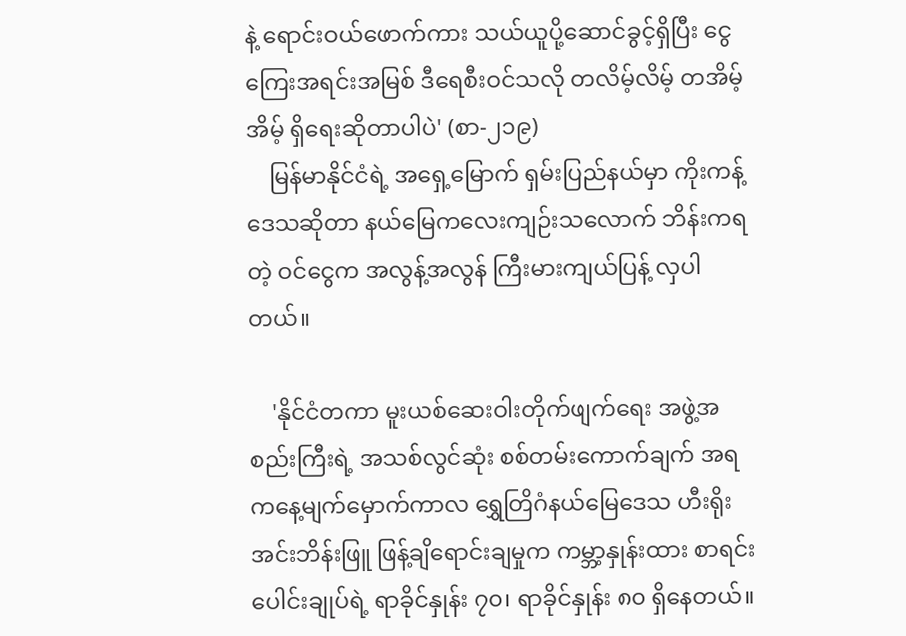နဲ့ ရောင်းဝယ်ဖောက်ကား သယ်ယူပို့ဆောင်ခွင့်ရှိပြီး ငွေကြေးအရင်းအမြစ် ဒီရေစီးဝင်သလို တလိမ့်လိမ့် တအိမ့်အိမ့် ရှိရေးဆိုတာပါပဲ' (စာ-၂၁၉)
    မြန်မာနိုင်ငံရဲ့ အရှေ့မြောက် ရှမ်းပြည်နယ်မှာ ကိုးကန့်ဒေသဆိုတာ နယ်မြေကလေးကျဉ်းသလောက် ဘိန်းကရတဲ့ ဝင်ငွေက အလွန့်အလွန် ကြီးမားကျယ်ပြန့် လှပါတယ်။

    'နိုင်ငံတကာ မူးယစ်ဆေးဝါးတိုက်ဖျက်ရေး အဖွဲ့အစည်းကြီးရဲ့ အသစ်လွင်ဆုံး စစ်တမ်းကောက်ချက် အရ ကနေ့မျက်မှောက်ကာလ ရွှေတြိဂံနယ်မြေဒေသ ဟီးရိုးအင်းဘိန်းဖြူ ဖြန့်ချိရောင်းချမှုက ကမ္ဘာ့နှုန်းထား စာရင်းပေါင်းချုပ်ရဲ့ ရာခိုင်နှုန်း ၇၀၊ ရာခိုင်နှုန်း ၈၀ ရှိနေတယ်။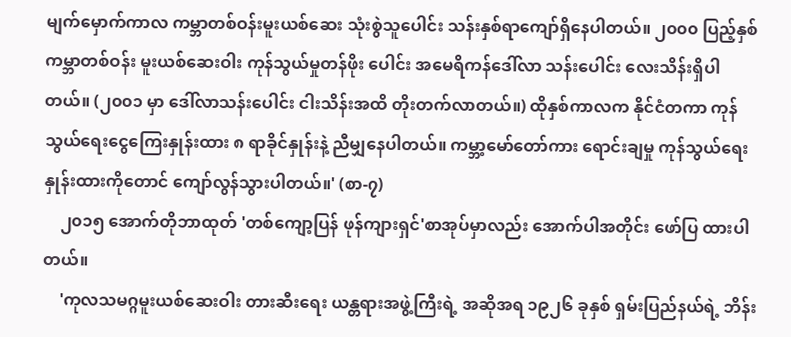မျက်မှောက်ကာလ ကမ္ဘာတစ်ဝန်းမူးယစ်ဆေး သုံးစွဲသူပေါင်း သန်းနှစ်ရာကျော်ရှိနေပါတယ်။ ၂၀၀၀ ပြည့်နှစ် ကမ္ဘာတစ်ဝန်း မူးယစ်ဆေးဝါး ကုန်သွယ်မှုတန်ဖိုး ပေါင်း အမေရိကန်ဒေါ်လာ သန်းပေါင်း လေးသိန်းရှိပါတယ်။ (၂၀၀၁ မှာ ဒေါ်လာသန်းပေါင်း ငါးသိန်းအထိ တိုးတက်လာတယ်။) ထိုနှစ်ကာလက နိုင်ငံတကာ ကုန်သွယ်ရေးငွေကြေးနှုန်းထား ၈ ရာခိုင်နှုန်းနဲ့ ညီမျှနေပါတယ်။ ကမ္ဘာ့မော်တော်ကား ရောင်းချမှု ကုန်သွယ်ရေး နှုန်းထားကိုတောင် ကျော်လွန်သွားပါတယ်။' (စာ-၇)
    ၂၀၁၅ အောက်တိုဘာထုတ် 'တစ်ကျော့ပြန် ဖုန်ကျားရှင်'စာအုပ်မှာလည်း အောက်ပါအတိုင်း ဖော်ပြ ထားပါတယ်။
    'ကုလသမဂ္ဂမူးယစ်ဆေးဝါး တားဆီးရေး ယန္တရားအဖွဲ့ကြီးရဲ့ အဆိုအရ ၁၉၂၆ ခုနှစ် ရှမ်းပြည်နယ်ရဲ့ ဘိန်း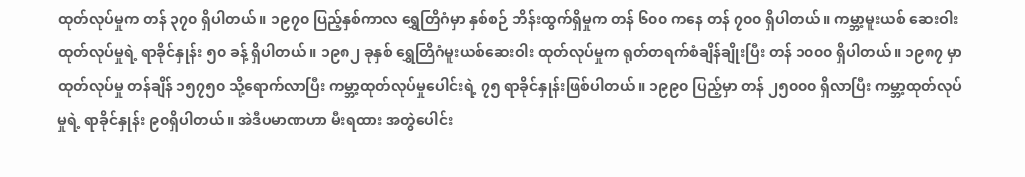ထုတ်လုပ်မှုက တန် ၃၇၀ ရှိပါတယ်။ ၁၉၇၀ ပြည့်နှစ်ကာလ ရွှေတြိဂံမှာ နှစ်စဉ် ဘိန်းထွက်ရှိမှုက တန် ၆၀၀ ကနေ တန် ၇၀၀ ရှိပါတယ်။ ကမ္ဘာ့မူးယစ် ဆေးဝါးထုတ်လုပ်မှုရဲ့ ရာခိုင်နှုန်း ၅၀ ခန့် ရှိပါတယ်။ ၁၉၈၂ ခုနှစ် ရွှေတြိဂံမူးယစ်ဆေးဝါး ထုတ်လုပ်မှုက ရုတ်တရက်စံချိန်ချိုးပြီး တန် ၁၀၀၀ ရှိပါတယ်။ ၁၉၈၇ မှာ ထုတ်လုပ်မှု တန်ချိန် ၁၅၇၅၀ သို့ရောက်လာပြီး ကမ္ဘာ့ထုတ်လုပ်မှုပေါင်းရဲ့ ၇၅ ရာခိုင်နှုန်းဖြစ်ပါတယ်။ ၁၉၉၀ ပြည့်မှာ တန် ၂၅၀၀၀ ရှိလာပြီး ကမ္ဘာ့ထုတ်လုပ် မှုရဲ့ ရာခိုင်နှုန်း ၉၀ရှိပါတယ်။ အဲဒီပမာဏဟာ မီးရထား အတွဲပေါင်း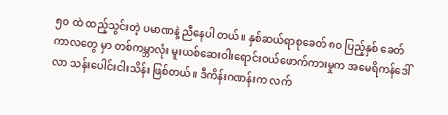၅၀ ထဲ ထည့်သွင်းတဲ့ ပမာဏနဲ့ ညီနေပါ တယ်။ နှစ်ဆယ်ရာစုခေတ် ၈၀ ပြည့်နှစ် ခေတ်ကာလတွေ မှာ တစ်ကမ္ဘာလုံး မူးယစ်ဆေးဝါးရောင်းဝယ်ဖောက်ကားမှုက အမေရိကန်ဒေါ်လာ သန်းပေါင်းငါးသိန်း ဖြစ်တယ်။ ဒီကိန်းဂဏန်းက လက်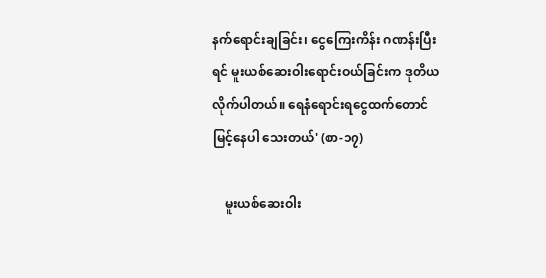နက်ရောင်းချခြင်း၊ ငွေကြေးကိန်း ဂဏန်းပြီးရင် မူးယစ်ဆေးဝါးရောင်းဝယ်ခြင်းက ဒုတိယ လိုက်ပါတယ်။ ရေနံရောင်းရငွေထက်တောင် မြင့်နေပါ သေးတယ်' (စာ-၁၇)

    မူးယစ်ဆေးဝါး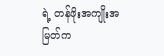ရဲ့ တန်ဖိုးအကျိုးအမြတ်က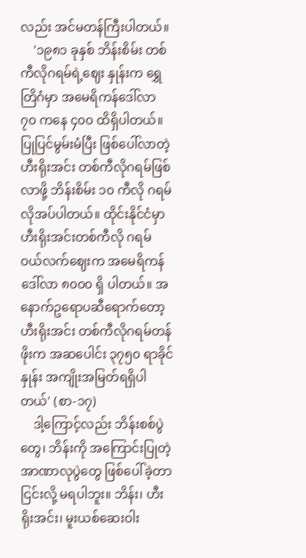လည်း အင်မတန်ကြီးပါတယ်။
    '၁၉၈၁ ခုနှစ် ဘိန်းစိမ်း တစ်ကီလိုဂရမ်ရဲ့ဈေး နှုန်းက ရွှေတြိဂံမှာ အမေရိကန်ဒေါ်လာ ၇၀ ကနေ ၄၀၀ ထိရှိပါတယ်။ ပြုပြင်မွမ်းမံပြီး ဖြစ်ပေါ်လာတဲ့ ဟီးရိုးအင်း တစ်ကီလိုဂရမ်ဖြစ်လာဖို့ ဘိန်းစိမ်း ၁၀ ကီလို ဂရမ်လိုအပ်ပါတယ်။ ထိုင်းနိုင်ငံမှာ ဟီးရိုးအင်းတစ်ကီလို ဂရမ် ဝယ်လက်ဈေးက အမေရိကန်ဒေါ်လာ ၈၀၀၀ ရှိ ပါတယ်။ အနောက်ဥရောပဆီရောက်တော့ ဟီးရိုးအင်း တစ်ကီလိုဂရမ်တန်ဖိုးက အဆပေါင်း ၃၇၅၀ ရာခိုင်နှုန်း အကျိုးအမြတ်ရရှိပါတယ်' (စာ-၁၇)
    ဒါ့ကြောင့်လည်း ဘိန်းစစ်ပွဲတွေ၊ ဘိန်းကို အကြောင်းပြုတဲ့ အာဏာလုပွဲတွေ ဖြစ်ပေါ်ခဲ့တာ ငြင်းလို့ မရပါဘူး။ ဘိန်း၊ ဟီးရိုးအင်း၊ မူးယစ်ဆေးဝါး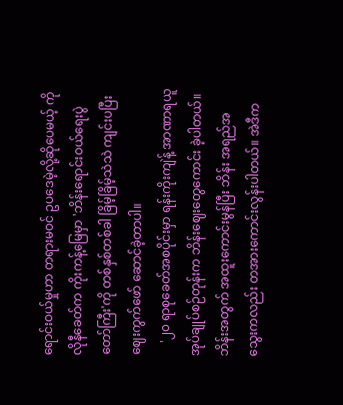ရောင်းဝယ်မှုဟာ တရားမဝင် ဥပဒေမဲ့လို့ဆိုပေမယ့် ကိုလိုနီခေတ်က ကိုးကန့်မြေမှာ 'ဘိန်းရောင်းဝယ်ရေးပွဲတော်ကြီး'ကို တစ်နှစ်တစ်ခါ ခြိမ့်ခြိမ့်သဲသဲ ကျင်းပပြီး ဈေးကွက်ဖော် ဆောင်ခဲ့တာပါ။
    '၂၀ ရာစုခေတ်အစပိုင်းမှာ ရန်းကိုးကျဲန့် အာဏာရယူ အုပ်ချုပ်စဉ်တုန်းက ဘိန်းဈေးတွေကောင်း ခဲ့ပါတယ်။ ဘိန်းအတွက် အထူးကောင်းမွန်ပြီး ဘိန်း အရည်အသွေးကလည်း တအားကောင်းလွန်းပါတယ်။ အဲဒီက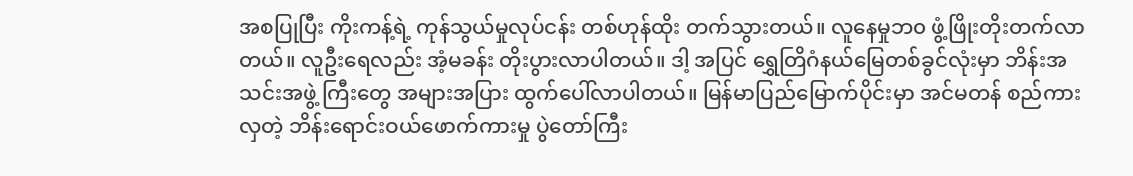အစပြုပြီး ကိုးကန့်ရဲ့ ကုန်သွယ်မှုလုပ်ငန်း တစ်ဟုန်ထိုး တက်သွားတယ်။ လူနေမှုဘ၀ ဖွံ့ဖြိုးတိုးတက်လာ တယ်။ လူဦးရေလည်း အံ့မခန်း တိုးပွားလာပါတယ်။ ဒါ့ အပြင် ရွှေတြိဂံနယ်မြေတစ်ခွင်လုံးမှာ ဘိန်းအသင်းအဖွဲ့ ကြီးတွေ အများအပြား ထွက်ပေါ်လာပါတယ်။ မြန်မာပြည်မြောက်ပိုင်းမှာ အင်မတန် စည်ကားလှတဲ့ ဘိန်းရောင်းဝယ်ဖောက်ကားမှု ပွဲတော်ကြီး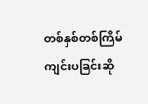တစ်နှစ်တစ်ကြိမ် ကျင်းပခြင်းဆို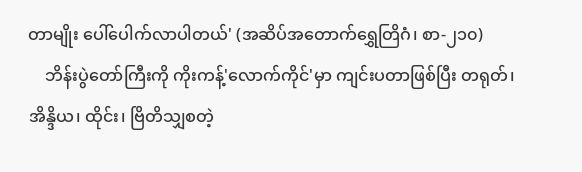တာမျိုး ပေါ်ပေါက်လာပါတယ်' (အဆိပ်အတောက်ရွှေတြိဂံ၊ စာ-၂၁၀)
    ဘိန်းပွဲတော်ကြီးကို ကိုးကန့်'လောက်ကိုင်'မှာ ကျင်းပတာဖြစ်ပြီး တရုတ်၊ အိန္ဒိယ၊ ထိုင်း၊ ဗြိတိသျှစတဲ့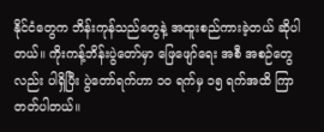နိုင်ငံတွေက ဘိန်းကုန်သည်တွေနဲ့ အထူးစည်ကားခဲ့တယ် ဆိုပါတယ်။ ကိုးကန့်ဘိန်းပွဲတော်မှာ ဖြေဖျော်ရေး အစီ အစဉ်တွေလည်း ပါရှိပြီး ပွဲတော်ရက်ဟာ ၁၀ ရက်မှ ၁၅ ရက်အထိ ကြာတတ်ပါတယ်။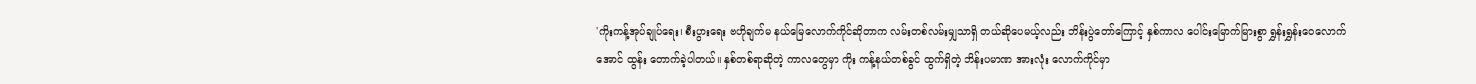'ကိုးကန့်အုပ်ချုပ်ရေး၊ စီးပွားရေး ဗဟိုချက်မ နယ်မြေလောက်ကိုင်ဆိုတာက လမ်းတစ်လမ်းမျှသာရှိ တယ်ဆိုပေမယ့်လည်း ဘိန်းပွဲတော်ကြောင့် နှစ်ကာလ ပေါင်းမြောက်မြားစွာ ရွှန်းရွှန်းဝေလောက်အောင် ထွန်း တောက်ခဲ့ပါတယ်။ နှစ်တစ်ရာဆိုတဲ့ ကာလတွေမှာ ကိုး ကန့်နယ်တစ်ခွင် ထွက်ရှိတဲ့ ဘိန်းပမာဏ အားလုံး လောက်ကိုင်မှာ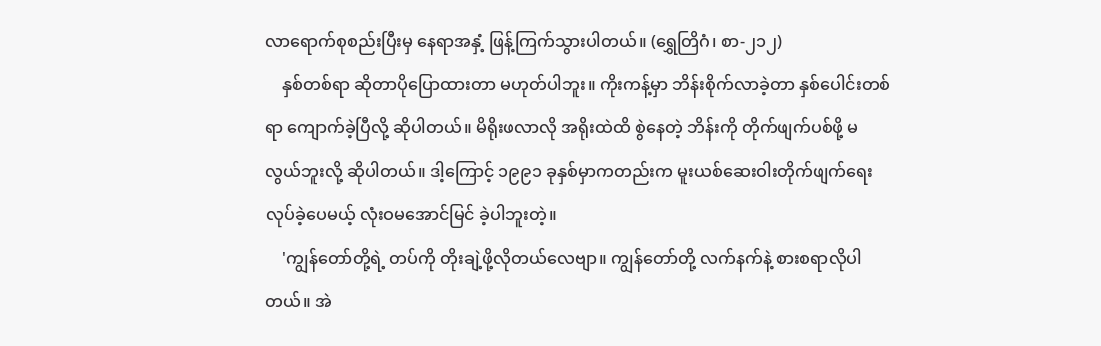လာရောက်စုစည်းပြီးမှ နေရာအနှံ့ ဖြန့်ကြက်သွားပါတယ်။ (ရွှေတြိဂံ၊ စာ-၂၁၂)
    နှစ်တစ်ရာ ဆိုတာပိုပြောထားတာ မဟုတ်ပါဘူး။ ကိုးကန့်မှာ ဘိန်းစိုက်လာခဲ့တာ နှစ်ပေါင်းတစ်ရာ ကျောက်ခဲ့ပြီလို့ ဆိုပါတယ်။ မိရိုးဖလာလို အရိုးထဲထိ စွဲနေတဲ့ ဘိန်းကို တိုက်ဖျက်ပစ်ဖို့ မလွယ်ဘူးလို့ ဆိုပါတယ်။ ဒါ့ကြောင့် ၁၉၉၁ ခုနှစ်မှာကတည်းက မူးယစ်ဆေးဝါးတိုက်ဖျက်ရေး လုပ်ခဲ့ပေမယ့် လုံးဝမအောင်မြင် ခဲ့ပါဘူးတဲ့။
    'ကျွန်တော်တို့ရဲ့ တပ်ကို တိုးချဲ့ဖို့လိုတယ်လေဗျာ။ ကျွန်တော်တို့ လက်နက်နဲ့ စားစရာလိုပါတယ်။ အဲ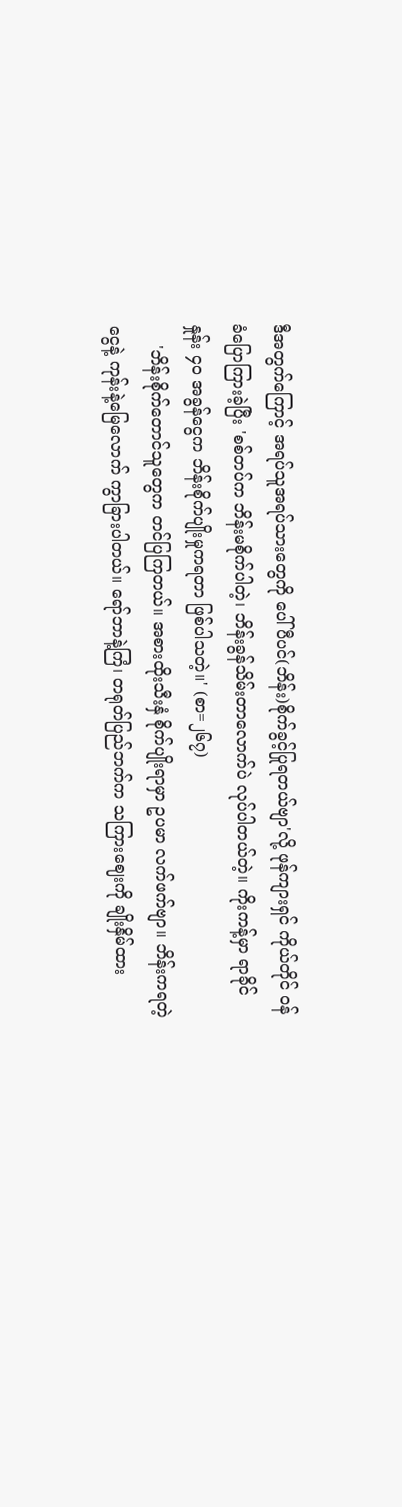ဒီအတွက်ကြောင့် အရပ်သူအရပ်သားတွေကို ပေါ်ပီပင်(ဘိန်း)စိုက်ခွင့်ပြုရတယ်ဗျာ'လို့ ဖုန်ကျားရှင် ကိုယ်တိုင် ဝန်ခံပြောကြားခဲ့ပြီး 'စစ်တပ်က ဘိန်းမစိုက်ပါတဲ့၊ ဘိန်းခွန်သိမ်းတာလောက်ပဲ လုပ်ပါတယ်တဲ့။ ကိုးကန့်မှာ ရာခိုင်နှုန်း ၄၀ အခွန်ငွေက ဘိန်းစိုက်ပျိုးမှုကရတာ ဖြစ်ပါသတဲ့။' (စာ=၂၆၇)
    'ဘိန်းစိုက်တောင်သူတွေက တင်ပြကြတယ်။ အစားထိုးသီးနှံ စိုက်ပျိုးရာမှာ ဥပမာ လက်ဖက်ဗျာ။ ဘိန်းကရတဲ့ငွေနဲ့ ကုန်းနဲ့မြေလောက် ကွာခြားပါတယ်။ ရော်ဘာနဲ့ကြံ၊ တရုတ်ပြည်ဘက်က သကြားဈေးကို ချိုးနှိမ်ထား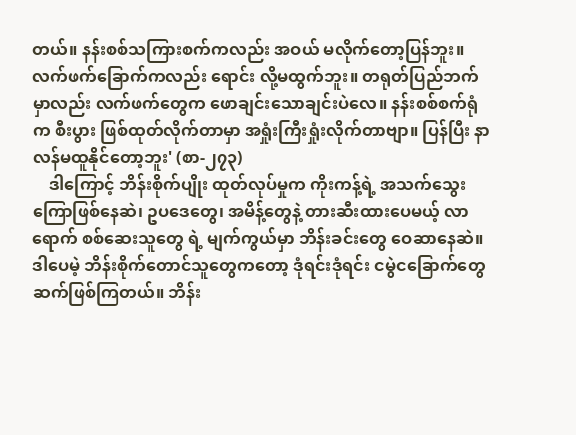တယ်။ နန်းစစ်သကြားစက်ကလည်း အဝယ် မလိုက်တော့ပြန်ဘူး။ လက်ဖက်ခြောက်ကလည်း ရောင်း လို့မထွက်ဘူး။ တရုတ်ပြည်ဘက်မှာလည်း လက်ဖက်တွေက ဖောချင်းသောချင်းပဲလေ။ နန်းစစ်စက်ရုံက စီးပွား ဖြစ်ထုတ်လိုက်တာမှာ အရှုံးကြီးရှုံးလိုက်တာဗျာ။ ပြန်ပြီး နာလန်မထူနိုင်တော့ဘူး' (စာ-၂၇၃)
    ဒါကြောင့် ဘိန်းစိုက်ပျိုး ထုတ်လုပ်မှုက ကိုးကန့်ရဲ့ အသက်သွေးကြောဖြစ်နေဆဲ၊ ဥပဒေတွေ၊ အမိန့်တွေနဲ့ တားဆီးထားပေမယ့် လာရောက် စစ်ဆေးသူတွေ ရဲ့ မျက်ကွယ်မှာ ဘိန်းခင်းတွေ ဝေဆာနေဆဲ။ ဒါပေမဲ့ ဘိန်းစိုက်တောင်သူတွေကတော့ ဒုံရင်းဒုံရင်း ငမွဲငခြောက်တွေ ဆက်ဖြစ်ကြတယ်။ ဘိန်း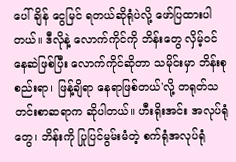ပေါ်ချိန် ငွေမြင် ရတယ်ဆိုရုံပဲလို့ ဖော်ပြထားပါတယ်။ ဒီလိုနဲ့ လောက်ကိုင်ကို ဘိန်းတွေ လှိမ့်ဝင်နေဆဲဖြစ်ပြီး လောက်ကိုင်ဆိုတာ သမိုင်းမှာ ဘိန်းစုစည်းရာ၊ ဖြန့်ချိရာ နေရာဖြစ်တယ်'လို့ တရုတ်သတင်းစာဆရာက ဆိုပါတယ်။ ဟီးရိုးအင်း အလုပ်ရုံတွေ၊ ဘိန်းကို ပြုပြင်မွမ်းမံတဲ့ စက်ရုံအလုပ်ရုံ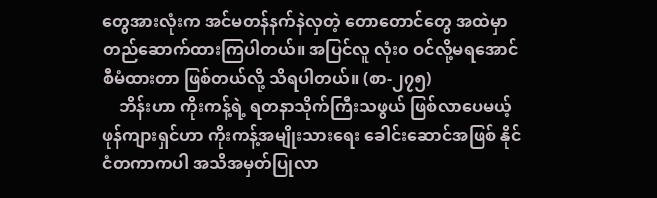တွေအားလုံးက အင်မတန်နက်နဲလှတဲ့ တောတောင်တွေ အထဲမှာ တည်ဆောက်ထားကြပါတယ်။ အပြင်လူ လုံး၀ ဝင်လို့မရအောင် စီမံထားတာ ဖြစ်တယ်လို့ သိရပါတယ်။ (စာ-၂၇၅)
    ဘိန်းဟာ ကိုးကန့်ရဲ့ ရတနာသိုက်ကြီးသဖွယ် ဖြစ်လာပေမယ့် ဖုန်ကျားရှင်ဟာ ကိုးကန့်အမျိုးသားရေး ခေါင်းဆောင်အဖြစ် နိုင်ငံတကာကပါ အသိအမှတ်ပြုလာ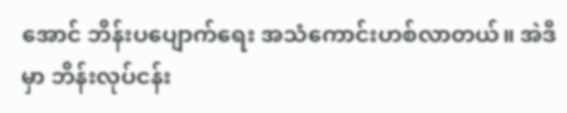အောင် ဘိန်းပပျောက်ရေး အသံကောင်းဟစ်လာတယ်။ အဲဒီမှာ ဘိန်းလုပ်ငန်း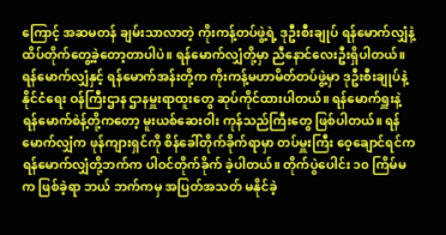ကြောင့် အဆမတန် ချမ်းသာလာတဲ့ ကိုးကန့်တပ်ဖွဲ့ရဲ့ ဒုဦးစီးချုပ် ရန်မောက်လျှံနဲ့ ထိပ်တိုက်တွေ့ခဲ့တော့တာပါပဲ။ ရန်မောက်လျှံတို့မှာ ညီနောင်လေးဦးရှိပါတယ်။ ရန်မောက်လျှံနှင့် ရန်မောက်အန်းတို့က ကိုးကန့်မဟာမိတ်တပ်ဖွဲ့မှာ ဒုဦးစီးချုပ်နဲ့ နိုင်ငံရေး ဝန်ကြီးဌာန ဌာနမှူးရာထူးတွေ ဆုပ်ကိုင်ထားပါတယ်။ ရန်မောက်ရှူးနဲ့ ရန်မောက်စဲန့်တို့ကတော့ မူးယစ်ဆေးဝါး ကုန်သည်ကြီးတွေ ဖြစ်ပါတယ်။ ရန်မောက်လျှံက ဖုန်ကျားရှင်ကို စိန်ခေါ်တိုက်ခိုက်ရာမှာ တပ်မှူးကြီး ဝေ့ချောင်ရင်က ရန်မောက်လျှံတို့ဘက်က ပါဝင်တိုက်ခိုက် ခဲ့ပါတယ်။ တိုက်ပွဲပေါင်း ၁၀ ကြိမ်မက ဖြစ်ခဲ့ရာ ဘယ် ဘက်ကမှ အပြတ်အသတ် မနိုင်ခဲ့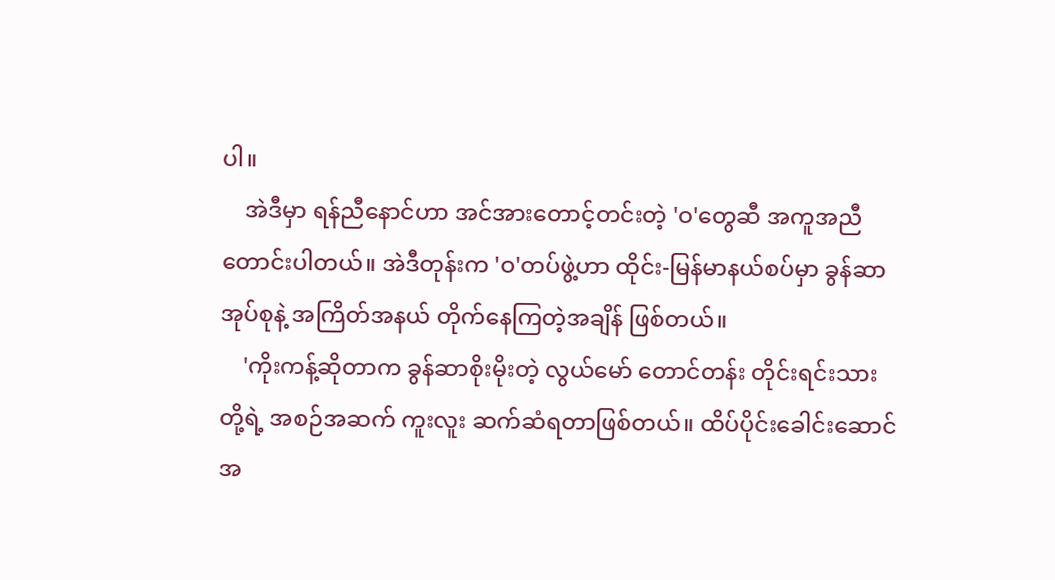ပါ။
    အဲဒီမှာ ရန်ညီနောင်ဟာ အင်အားတောင့်တင်းတဲ့ 'ဝ'တွေဆီ အကူအညီတောင်းပါတယ်။ အဲဒီတုန်းက 'ဝ'တပ်ဖွဲ့ဟာ ထိုင်း-မြန်မာနယ်စပ်မှာ ခွန်ဆာအုပ်စုနဲ့ အကြိတ်အနယ် တိုက်နေကြတဲ့အချိန် ဖြစ်တယ်။
    'ကိုးကန့်ဆိုတာက ခွန်ဆာစိုးမိုးတဲ့ လွယ်မော် တောင်တန်း တိုင်းရင်းသားတို့ရဲ့ အစဉ်အဆက် ကူးလူး ဆက်ဆံရတာဖြစ်တယ်။ ထိပ်ပိုင်းခေါင်းဆောင်အ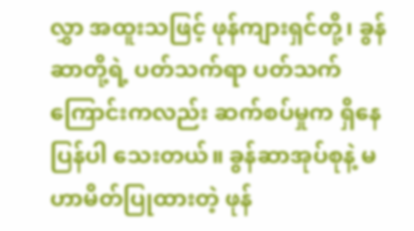လွှာ အထူးသဖြင့် ဖုန်ကျားရှင်တို့၊ ခွန်ဆာတို့ရဲ့ ပတ်သက်ရာ ပတ်သက်ကြောင်းကလည်း ဆက်စပ်မှုက ရှိနေပြန်ပါ သေးတယ်။ ခွန်ဆာအုပ်စုနဲ့ မဟာမိတ်ပြုထားတဲ့ ဖုန်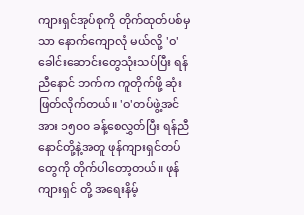ကျားရှင်အုပ်စုကို တိုက်ထုတ်ပစ်မှသာ နောက်ကျောလုံ မယ်လို့ 'ဝ'ခေါင်းဆောင်းတွေသုံးသပ်ပြီး ရန်ညီနောင် ဘက်က ကူတိုက်ဖို့ ဆုံးဖြတ်လိုက်တယ်။ 'ဝ'တပ်ဖွဲ့အင် အား ၁၅၀၀ ခန့်စေလွှတ်ပြီး ရန်ညီနောင်တို့နဲ့အတူ ဖုန်ကျားရှင်တပ်တွေကို တိုက်ပါတော့တယ်။ ဖုန်ကျားရှင် တို့ အရေးနိမ့်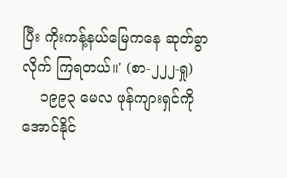ပြီး ကိုးကန့်နယ်မြေကနေ ဆုတ်ခွာလိုက် ကြရတယ်။' (စာ-၂၂၂-ရှု)
    ၁၉၉၃ မေလ ဖုန်ကျားရှင်ကို အောင်နိုင်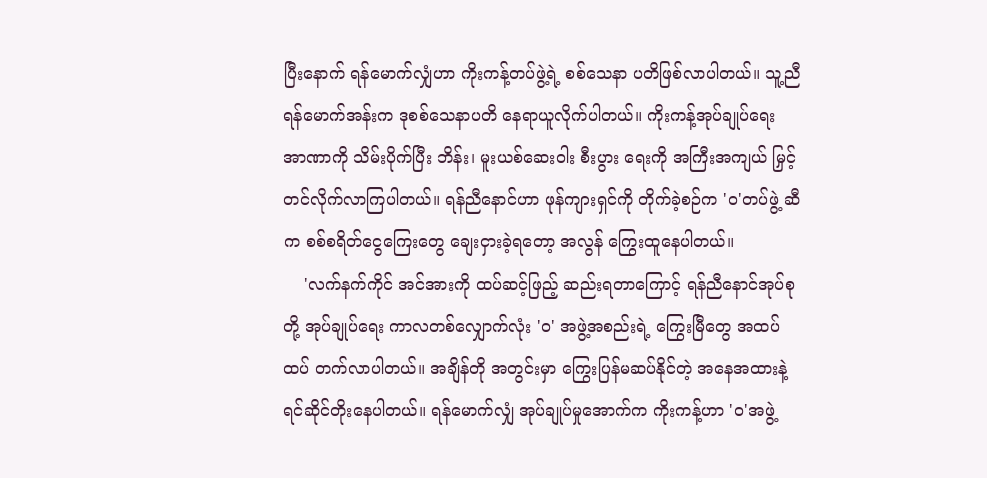ပြီးနောက် ရန်မောက်လျှံဟာ ကိုးကန့်တပ်ဖွဲ့ရဲ့ စစ်သေနာ ပတိဖြစ်လာပါတယ်။ သူ့ညီ ရန်မောက်အန်းက ဒုစစ်သေနာပတိ နေရာယူလိုက်ပါတယ်။ ကိုးကန့်အုပ်ချုပ်ရေး အာဏာကို သိမ်းပိုက်ပြီး ဘိန်း၊ မူးယစ်ဆေးဝါး စီးပွား ရေးကို အကြီးအကျယ် မြှင့်တင်လိုက်လာကြပါတယ်။ ရန်ညီနောင်ဟာ ဖုန်ကျားရှင်ကို တိုက်ခဲ့စဉ်က 'ဝ'တပ်ဖွဲ့ ဆီက စစ်စရိတ်ငွေကြေးတွေ ချေးငှားခဲ့ရတော့ အလွန် ကြွေးထူနေပါတယ်။
    'လက်နက်ကိုင် အင်အားကို ထပ်ဆင့်ဖြည့် ဆည်းရတာကြောင့် ရန်ညီနောင်အုပ်စုတို့ အုပ်ချုပ်ရေး ကာလတစ်လျှောက်လုံး 'ဝ' အဖွဲ့အစည်းရဲ့ ကြွေးမြီတွေ အထပ်ထပ် တက်လာပါတယ်။ အချိန်တို အတွင်းမှာ ကြွေးပြန်မဆပ်နိုင်တဲ့ အနေအထားနဲ့ ရင်ဆိုင်တိုးနေပါတယ်။ ရန်မောက်လျှံ အုပ်ချုပ်မှုအောက်က ကိုးကန့်ဟာ 'ဝ'အဖွဲ့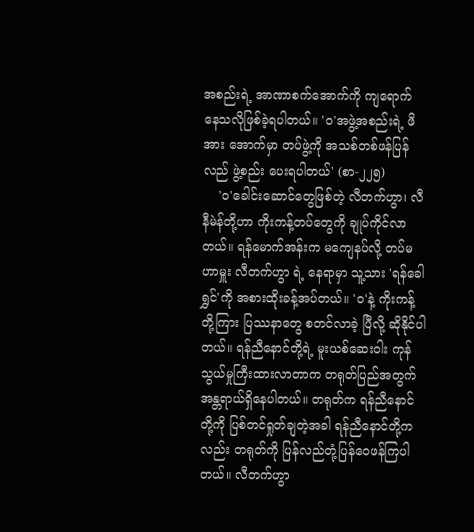အစည်းရဲ့ အာဏာစက်အောက်ကို ကျရောက် နေသလိုဖြစ်ခဲ့ရပါတယ်။ 'ဝ'အဖွဲ့အစည်းရဲ့ ဖိအား အောက်မှာ တပ်ဖွဲ့ကို အသစ်တစ်ဖန်ပြန်လည် ဖွဲ့စည်း ပေးရပါတယ်' (စာ-၂၂၅)
    'ဝ'ခေါင်းဆောင်တွေဖြစ်တဲ့ လီတက်ဟွာ၊ လီနီမဲန်တို့ဟာ ကိုးကန့်တပ်တွေကို ချုပ်ကိုင်လာတယ်။ ရန်မောက်အန်းက မကျေနပ်လို့ တပ်မဟာမှူး လီတက်ဟွာ ရဲ့ နေရာမှာ သူ့သား 'ရန်ခေါရွှင်'ကို အစားထိုးခန့်အပ်တယ်။ 'ဝ'နဲ့ ကိုးကန့်တို့ကြား ပြဿနာတွေ စတင်လာခဲ့ ပြီလို့ ဆိုနိုင်ပါတယ်။ ရန်ညီနောင်တို့ရဲ့ မူးယစ်ဆေးဝါး ကုန်သွယ်မှုကြီးထားလာတာက တရုတ်ပြည်အတွက် အန္တရာယ်ရှိနေပါတယ်။ တရုတ်က ရန်ညီနောင်တို့ကို ပြစ်တင်ရှုတ်ချတဲ့အခါ ရန်ညီနောင်တို့ကလည်း တရုတ်ကို ပြန်လည်တုံ့ပြန်ဝေဖန်ကြပါတယ်။ လီတက်ဟွာ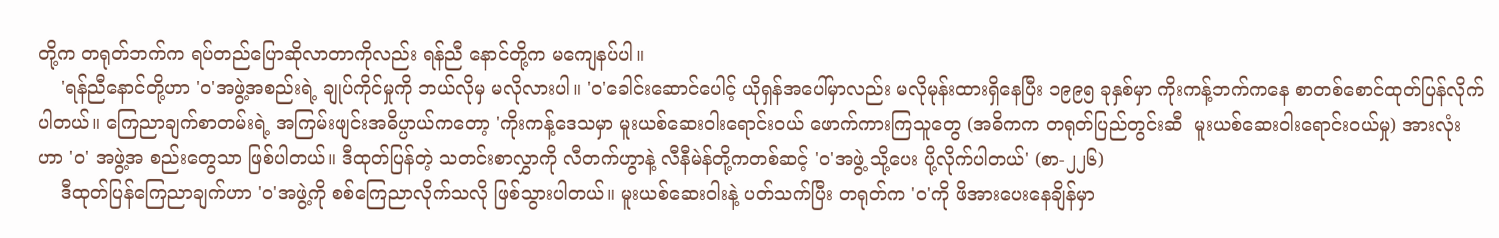တို့က တရုတ်ဘက်က ရပ်တည်ပြောဆိုလာတာကိုလည်း ရန်ညီ နောင်တို့က မကျေနပ်ပါ။
    'ရန်ညီနောင်တို့ဟာ 'ဝ'အဖွဲ့အစည်းရဲ့ ချုပ်ကိုင်မှုကို ဘယ်လိုမှ မလိုလားပါ။ 'ဝ'ခေါင်းဆောင်ပေါင့် ယိုရှန်အပေါ်မှာလည်း မလိုမုန်းထားရှိနေပြီး ၁၉၉၅ ခုနှစ်မှာ ကိုးကန့်ဘက်ကနေ စာတစ်စောင်ထုတ်ပြန်လိုက်ပါတယ်။ ကြေညာချက်စာတမ်းရဲ့ အကြမ်းဖျင်းအဓိပ္ပာယ်ကတော့ 'ကိုးကန့်ဒေသမှာ မူးယစ်ဆေးဝါးရောင်းဝယ် ဖောက်ကားကြသူတွေ (အဓိကက တရုတ်ပြည်တွင်းဆီ  မူးယစ်ဆေးဝါးရောင်းဝယ်မှု) အားလုံးဟာ 'ဝ' အဖွဲ့အ စည်းတွေသာ ဖြစ်ပါတယ်။ ဒီထုတ်ပြန်တဲ့ သတင်းစာလွှာကို လီတက်ဟွာနဲ့ လီနီမဲန်တို့ကတစ်ဆင့် 'ဝ'အဖွဲ့ သို့ပေး ပို့လိုက်ပါတယ်' (စာ-၂၂၆)
    ဒီထုတ်ပြန်ကြေညာချက်ဟာ 'ဝ'အဖွဲ့ကို စစ်ကြေညာလိုက်သလို ဖြစ်သွားပါတယ်။ မူးယစ်ဆေးဝါးနဲ့ ပတ်သက်ပြီး တရုတ်က 'ဝ'ကို ဖိအားပေးနေချိန်မှာ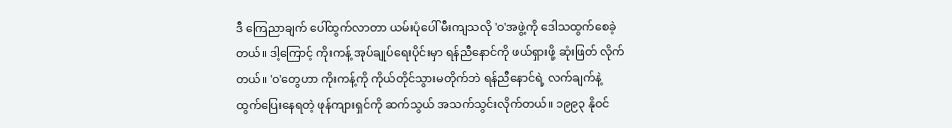ဒီ ကြေညာချက် ပေါ်ထွက်လာတာ ယမ်းပုံပေါ် မီးကျသလို 'ဝ'အဖွဲ့ကို ဒေါသထွက်စေခဲ့တယ်။ ဒါ့ကြောင့် ကိုးကန့် အုပ်ချုပ်ရေးပိုင်းမှာ ရန်ညီနောင်ကို ဖယ်ရှားဖို့ ဆုံးဖြတ် လိုက်တယ်။ 'ဝ'တွေဟာ ကိုးကန့်ကို ကိုယ်တိုင်သွားမတိုက်ဘဲ ရန်ညီနောင်ရဲ့ လက်ချက်နဲ့ ထွက်ပြေးနေရတဲ့ ဖုန်ကျားရှင်ကို ဆက်သွယ် အသက်သွင်းလိုက်တယ်။ ၁၉၉၃ နိုဝင်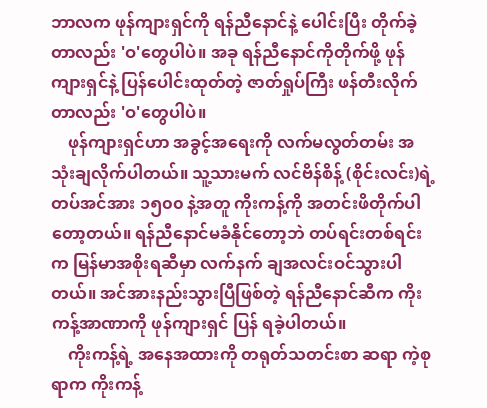ဘာလက ဖုန်ကျားရှင်ကို ရန်ညီနောင်နဲ့ ပေါင်းပြီး တိုက်ခဲ့တာလည်း 'ဝ'တွေပါပဲ။ အခု ရန်ညီနောင်ကိုတိုက်ဖို့ ဖုန်ကျားရှင်နဲ့ ပြန်ပေါင်းထုတ်တဲ့ ဇာတ်ရှုပ်ကြီး ဖန်တီးလိုက်တာလည်း 'ဝ'တွေပါပဲ။
    ဖုန်ကျားရှင်ဟာ အခွင့်အရေးကို လက်မလွတ်တမ်း အသုံးချလိုက်ပါတယ်။ သူ့သားမက် လင်ဗိန်စိန့် (စိုင်းလင်း)ရဲ့ တပ်အင်အား ၁၅၀၀ နဲ့အတူ ကိုးကန့်ကို အတင်းဖိတိုက်ပါတော့တယ်။ ရန်ညီနောင်မခံနိုင်တော့ဘဲ တပ်ရင်းတစ်ရင်းက မြန်မာအစိုးရဆီမှာ လက်နက် ချအလင်းဝင်သွားပါတယ်။ အင်အားနည်းသွားပြီဖြစ်တဲ့ ရန်ညီနောင်ဆီက ကိုးကန့်အာဏာကို ဖုန်ကျားရှင် ပြန် ရခဲ့ပါတယ်။
    ကိုးကန့်ရဲ့ အနေအထားကို တရုတ်သတင်းစာ ဆရာ ကဲ့စုရာက ကိုးကန့်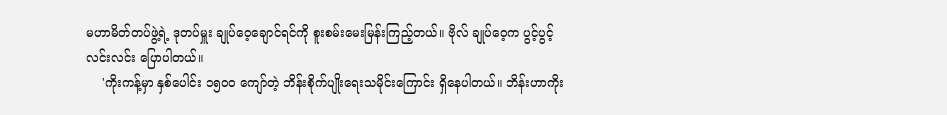မဟာမိတ်တပ်ဖွဲ့ရဲ့ ဒုတပ်မှူး ချုပ်ဝေ့ချောင်ရင်ကို စူးစမ်းမေးမြန်းကြည့်တယ်။ ဗိုလ် ချုပ်ဝေ့က ပွင့်ပွင့်လင်းလင်း ပြောပါတယ်။
    'ကိုးကန့်မှာ နှစ်ပေါင်း ၁၅၀၀ ကျော်တဲ့ ဘိန်းစိုက်ပျိုးရေးသမိုင်းကြောင်း ရှိနေပါတယ်။ ဘိန်းဟာကိုး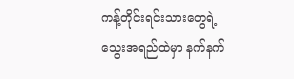ကန့်တိုင်းရင်းသားတွေရဲ့ သွေးအရည်ထဲမှာ နက်နက်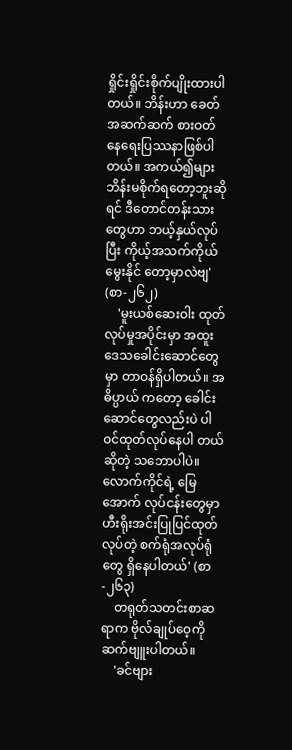ရှိုင်းရှိုင်းစိုက်ပျိုးထားပါတယ်။ ဘိန်းဟာ ခေတ်အဆက်ဆက် စားဝတ်နေရေးပြဿနာဖြစ်ပါတယ်။ အကယ်၍များ ဘိန်းမစိုက်ရတော့ဘူးဆိုရင် ဒီတောင်တန်းသား တွေဟာ ဘယ့်နှယ်လုပ်ပြီး ကိုယ့်အသက်ကိုယ်မွေးနိုင် တော့မှာလဲဗျ' (စာ-၂၆၂)
    'မူးယစ်ဆေးဝါး ထုတ်လုပ်မှုအပိုင်းမှာ အထူးဒေသခေါင်းဆောင်တွေမှာ တာဝန်ရှိပါတယ်။ အဓိပ္ပာယ် ကတော့ ခေါင်းဆောင်တွေလည်းပဲ ပါဝင်ထုတ်လုပ်နေပါ တယ်ဆိုတဲ့ သဘောပါပဲ။ လောက်ကိုင်ရဲ့ မြေအောက် လုပ်ငန်းတွေမှာ ဟီးရိုးအင်းပြုပြင်ထုတ်လုပ်တဲ့ စက်ရုံအလုပ်ရုံတွေ ရှိနေပါတယ်' (စာ-၂၆၃)
    တရုတ်သတင်းစာဆရာက ဗိုလ်ချုပ်ဝေ့ကို ဆက်ဗျူးပါတယ်။
    'ခင်ဗျား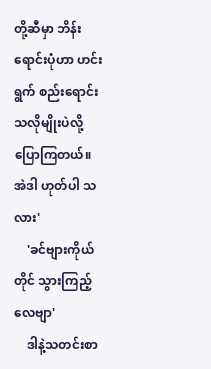တို့ဆီမှာ ဘိန်းရောင်းပုံဟာ ဟင်းရွက် စည်းရောင်းသလိုမျိုးပဲလို့ ပြောကြတယ်။ အဲဒါ ဟုတ်ပါ သလား'
    'ခင်ဗျားကိုယ်တိုင် သွားကြည့်လေဗျာ'
    ဒါနဲ့သတင်းစာ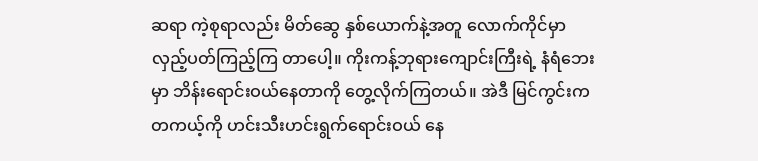ဆရာ ကဲ့စုရာလည်း မိတ်ဆွေ နှစ်ယောက်နဲ့အတူ လောက်ကိုင်မှာ လှည့်ပတ်ကြည့်ကြ တာပေါ့။ ကိုးကန့်ဘုရားကျောင်းကြီးရဲ့ နံရံဘေးမှာ ဘိန်းရောင်းဝယ်နေတာကို တွေ့လိုက်ကြတယ်။ အဲဒီ မြင်ကွင်းက တကယ့်ကို ဟင်းသီးဟင်းရွက်ရောင်းဝယ် နေ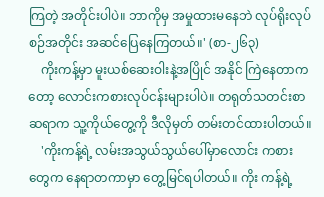ကြတဲ့ အတိုင်းပါပဲ။ ဘာကိုမှ အမှုထားမနေဘဲ လုပ်ရိုးလုပ်စဉ်အတိုင်း အဆင်ပြေနေကြတယ်။' (စာ-၂၆၃)
    ကိုးကန့်မှာ မူးယစ်ဆေးဝါးနဲ့အပြိုင် အနိုင် ကြဲနေတာကတော့ လောင်းကစားလုပ်ငန်းများပါပဲ။ တရုတ်သတင်းစာဆရာက သူ့ကိုယ်တွေ့ကို ဒီလိုမှတ် တမ်းတင်ထားပါတယ်။
    'ကိုးကန့်ရဲ့ လမ်းအသွယ်သွယ်ပေါ်မှာလောင်း ကစားတွေက နေရာတကာမှာ တွေ့မြင်ရပါတယ်။ ကိုး ကန့်ရဲ့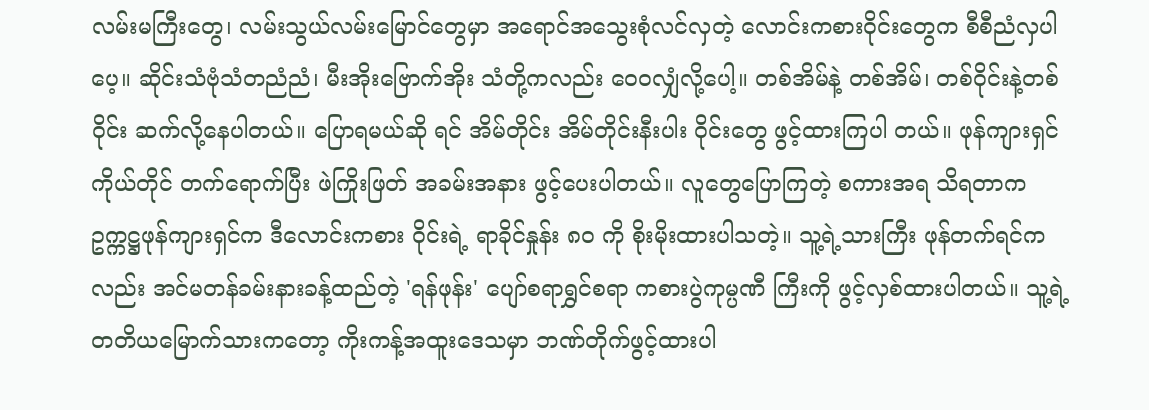လမ်းမကြီးတွေ၊ လမ်းသွယ်လမ်းမြောင်တွေမှာ အရောင်အသွေးစုံလင်လှတဲ့ လောင်းကစားဝိုင်းတွေက စီစီညံလှပါပေ့။ ဆိုင်းသံဗုံသံတညံညံ၊ မီးအိုးဗြောက်အိုး သံတို့ကလည်း ဝေ၀လျှံလို့ပေါ့။ တစ်အိမ်နဲ့ တစ်အိမ်၊ တစ်ဝိုင်းနဲ့တစ်ဝိုင်း ဆက်လို့နေပါတယ်။ ပြောရမယ်ဆို ရင် အိမ်တိုင်း အိမ်တိုင်းနီးပါး ဝိုင်းတွေ ဖွင့်ထားကြပါ တယ်။ ဖုန်ကျားရှင်ကိုယ်တိုင် တက်ရောက်ပြီး ဖဲကြိုးဖြတ် အခမ်းအနား ဖွင့်ပေးပါတယ်။ လူတွေပြောကြတဲ့ စကားအရ သိရတာက ဥက္ကဋ္ဌဖုန်ကျားရှင်က ဒီလောင်းကစား ဝိုင်းရဲ့ ရာခိုင်နှုန်း ၈၀ ကို စိုးမိုးထားပါသတဲ့။ သူ့ရဲ့သားကြီး ဖုန်တက်ရင်ကလည်း အင်မတန်ခမ်းနားခန့်ထည်တဲ့ 'ရန်ဖုန်း' ပျော်စရာရွှင်စရာ ကစားပွဲကုမ္ပဏီ ကြီးကို ဖွင့်လှစ်ထားပါတယ်။ သူ့ရဲ့ တတိယမြောက်သားကတော့ ကိုးကန့်အထူးဒေသမှာ ဘဏ်တိုက်ဖွင့်ထားပါ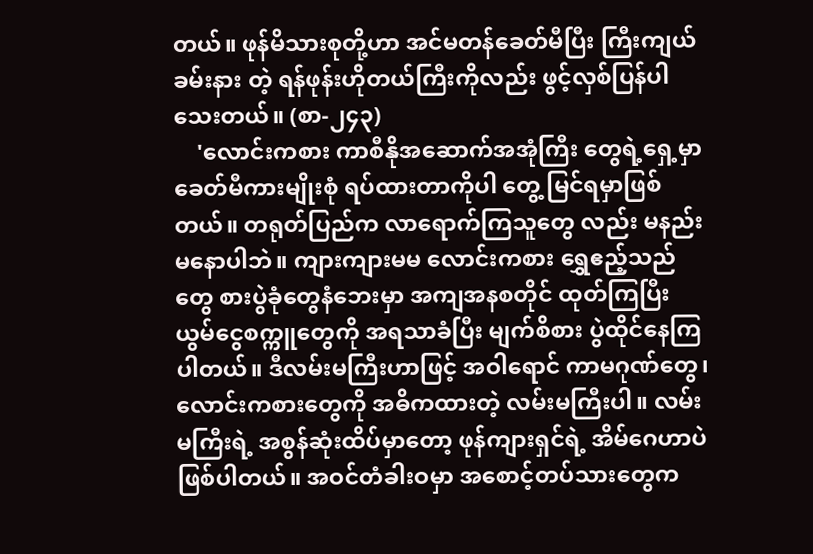တယ်။ ဖုန်မိသားစုတို့ဟာ အင်မတန်ခေတ်မီပြီး ကြီးကျယ်ခမ်းနား တဲ့ ရန်ဖုန်းဟိုတယ်ကြီးကိုလည်း ဖွင့်လှစ်ပြန်ပါ သေးတယ်။ (စာ-၂၄၃)
    'လောင်းကစား ကာစီနိုအဆောက်အအုံကြီး တွေရဲ့ရှေ့မှာ ခေတ်မီကားမျိုးစုံ ရပ်ထားတာကိုပါ တွေ့ မြင်ရမှာဖြစ်တယ်။ တရုတ်ပြည်က လာရောက်ကြသူတွေ လည်း မနည်းမနောပါဘဲ။ ကျားကျားမမ လောင်းကစား ရွှေဧည့်သည်တွေ စားပွဲခုံတွေနံဘေးမှာ အကျအနစတိုင် ထုတ်ကြပြီး ယွမ်ငွေစက္ကူတွေကို အရသာခံပြီး မျက်စိစား ပွဲထိုင်နေကြပါတယ်။ ဒီလမ်းမကြီးဟာဖြင့် အဝါရောင် ကာမဂုဏ်တွေ၊ လောင်းကစားတွေကို အဓိကထားတဲ့ လမ်းမကြီးပါ။ လမ်းမကြီးရဲ့ အစွန်ဆုံးထိပ်မှာတော့ ဖုန်ကျားရှင်ရဲ့ အိမ်ဂေဟာပဲ ဖြစ်ပါတယ်။ အဝင်တံခါးဝမှာ အစောင့်တပ်သားတွေက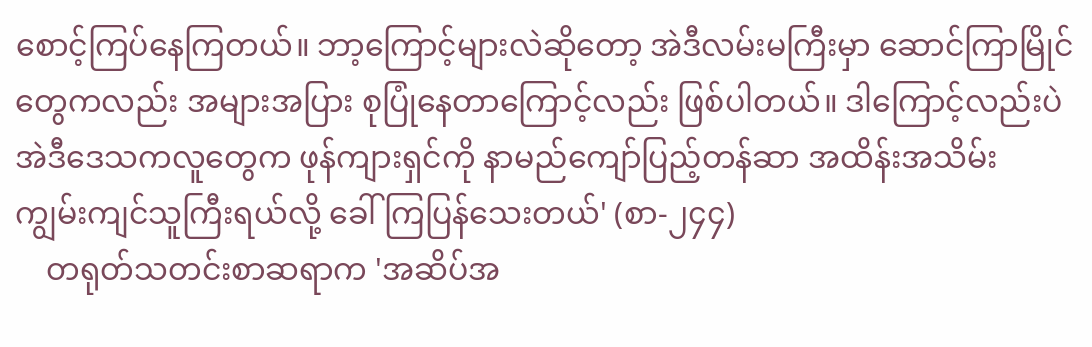စောင့်ကြပ်နေကြတယ်။ ဘာ့ကြောင့်များလဲဆိုတော့ အဲဒီလမ်းမကြီးမှာ ဆောင်ကြာမြိုင်တွေကလည်း အများအပြား စုပြုံနေတာကြောင့်လည်း ဖြစ်ပါတယ်။ ဒါကြောင့်လည်းပဲ အဲဒီဒေသကလူတွေက ဖုန်ကျားရှင်ကို နာမည်ကျော်ပြည့်တန်ဆာ အထိန်းအသိမ်း ကျွမ်းကျင်သူကြီးရယ်လို့ ခေါ်ကြပြန်သေးတယ်' (စာ-၂၄၄)
    တရုတ်သတင်းစာဆရာက 'အဆိပ်အ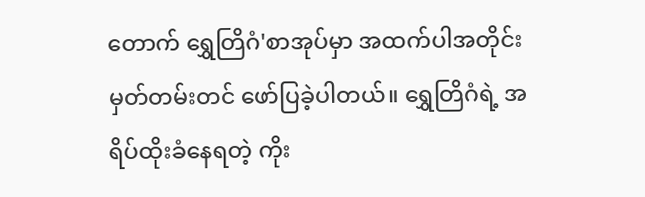တောက် ရွှေတြိဂံ'စာအုပ်မှာ အထက်ပါအတိုင်း မှတ်တမ်းတင် ဖော်ပြခဲ့ပါတယ်။ ရွှေတြိဂံရဲ့ အရိပ်ထိုးခံနေရတဲ့ ကိုး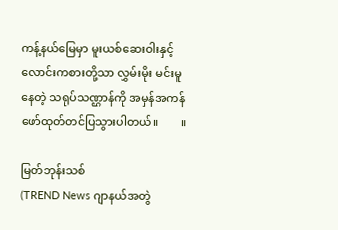ကန့်နယ်မြေမှာ မူးယစ်ဆေးဝါးနှင့် လောင်းကစားတို့သာ လွှမ်းမိုး မင်းမူနေတဲ့ သရုပ်သဏ္ဌာန်ကို အမှန်အကန် ဖော်ထုတ်တင်ပြသွားပါတယ်။        ။

မြတ်ဘုန်းသစ်
(TREND News ဂျာနယ်အတွဲ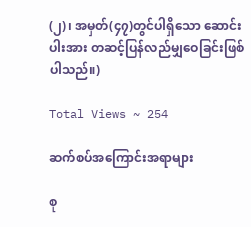(၂)၊ အမှတ်(၄၇)တွင်ပါရှိသော ဆောင်းပါးအား တဆင့်ပြန်လည်မျှဝေခြင်းဖြစ်ပါသည်။)

Total Views ~ 254

ဆက်စပ်အကြောင်းအရာများ

စု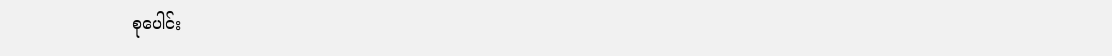စုပေါင်း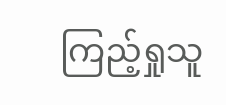ကြည့်ရှုသူ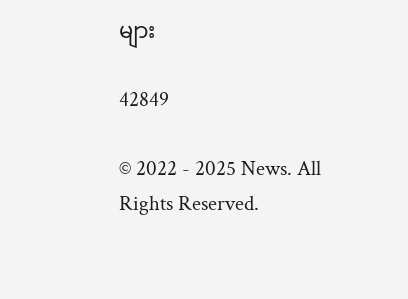များ

42849

© 2022 - 2025 News. All Rights Reserved.